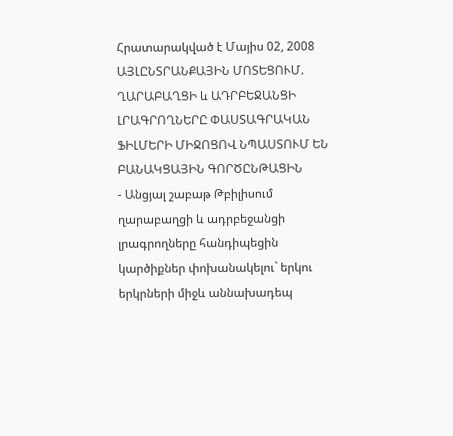Հրատարակված է Մայիս 02, 2008
ԱՅԼԸՆՏՐԱՆՔԱՅԻՆ ՄՈՏԵՑՈՒՄ. ՂԱՐԱԲԱՂՑԻ և ԱԴՐԲԵՋԱՆՑԻ ԼՐԱԳՐՈՂՆԵՐԸ ՓԱՍՏԱԳՐԱԿԱՆ ՖԻԼՄԵՐԻ ՄԻՋՈՑՈՎ ՆՊԱՍՏՈՒՄ ԵՆ ԲԱՆԱԿՑԱՅԻՆ ԳՈՐԾԸՆԹԱՑԻՆ
- Անցյալ շաբաթ Թբիլիսում ղարաբաղցի և ադրբեջանցի լրագրողները հանդիպեցին կարծիքներ փոխանակելու` երկու երկրների միջև աննախադեպ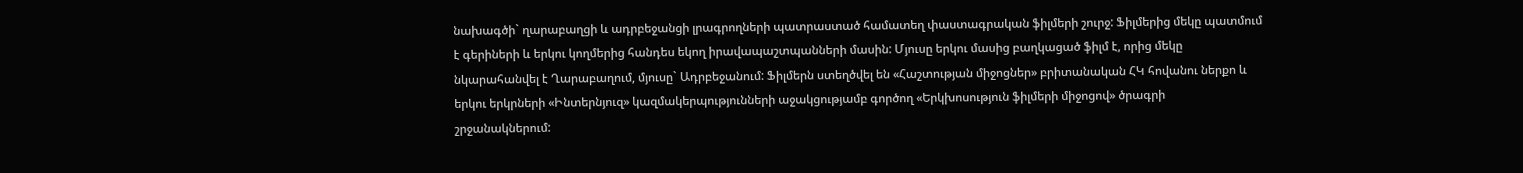նախագծի` ղարաբաղցի և ադրբեջանցի լրագրողների պատրաստած համատեղ փաստագրական ֆիլմերի շուրջ: Ֆիլմերից մեկը պատմում է գերիների և երկու կողմերից հանդես եկող իրավապաշտպանների մասին: Մյուսը երկու մասից բաղկացած ֆիլմ է, որից մեկը նկարահանվել է Ղարաբաղում, մյուսը` Ադրբեջանում: Ֆիլմերն ստեղծվել են «Հաշտության միջոցներ» բրիտանական ՀԿ հովանու ներքո և երկու երկրների «Ինտերնյուզ» կազմակերպությունների աջակցությամբ գործող «Երկխոսություն ֆիլմերի միջոցով» ծրագրի շրջանակներում: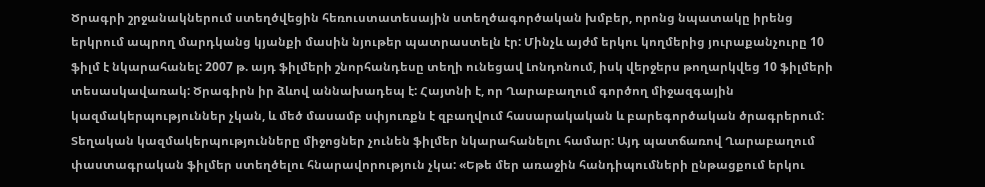Ծրագրի շրջանակներում ստեղծվեցին հեռուստատեսային ստեղծագործական խմբեր, որոնց նպատակը իրենց երկրում ապրող մարդկանց կյանքի մասին նյութեր պատրաստելն էր: Մինչև այժմ երկու կողմերից յուրաքանչուրը 10 ֆիլմ է նկարահանել: 2007 թ. այդ ֆիլմերի շնորհանդեսը տեղի ունեցավ Լոնդոնում, իսկ վերջերս թողարկվեց 10 ֆիլմերի տեսասկավառակ: Ծրագիրն իր ձևով աննախադեպ է: Հայտնի է, որ Ղարաբաղում գործող միջազգային կազմակերպություններ չկան, և մեծ մասամբ սփյուռքն է զբաղվում հասարակական և բարեգործական ծրագրերում: Տեղական կազմակերպությունները միջոցներ չունեն ֆիլմեր նկարահանելու համար: Այդ պատճառով Ղարաբաղում փաստագրական ֆիլմեր ստեղծելու հնարավորություն չկա: «Եթե մեր առաջին հանդիպումների ընթացքում երկու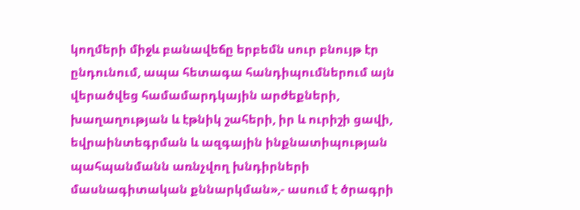կողմերի միջև բանավեճը երբեմն սուր բնույթ էր ընդունում, ապա հետագա հանդիպումներում այն վերածվեց համամարդկային արժեքների, խաղաղության և էթնիկ շահերի, իր և ուրիշի ցավի, եվրաինտեգրման և ազգային ինքնատիպության պահպանմանն առնչվող խնդիրների մասնագիտական քննարկման»,- ասում է ծրագրի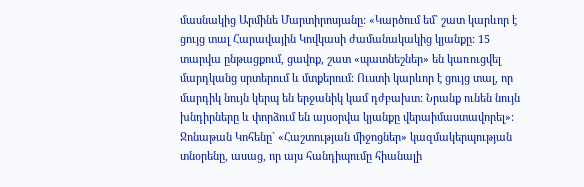մասնակից Արմինե Մարտիրոսյանը: «Կարծում եմ` շատ կարևոր է ցույց տալ Հարավային Կովկասի ժամանակակից կյանքը: 15 տարվա ընթացքում, ցավոք, շատ «պատնեշներ» են կառուցվել մարդկանց սրտերում և մտքերում: Ուստի կարևոր է ցույց տալ, որ մարդիկ նույն կերպ են երջանիկ կամ դժբախտ: Նրանք ունեն նույն խնդիրները և փորձում են այսօրվա կյանքը վերաիմաստավորել»: Ջոնաթան Կոհենը` «Հաշտության միջոցներ» կազմակերպության տնօրենը, ասաց, որ այս հանդիպումը հիանալի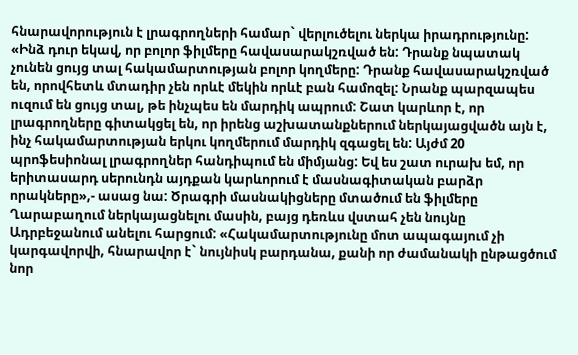հնարավորություն է լրագրողների համար` վերլուծելու ներկա իրադրությունը: «Ինձ դուր եկավ, որ բոլոր ֆիլմերը հավասարակշռված են: Դրանք նպատակ չունեն ցույց տալ հակամարտության բոլոր կողմերը: Դրանք հավասարակշռված են, որովհետև մտադիր չեն որևէ մեկին որևէ բան համոզել: Նրանք պարզապես ուզում են ցույց տալ, թե ինչպես են մարդիկ ապրում: Շատ կարևոր է, որ լրագրողները գիտակցել են, որ իրենց աշխատանքներում ներկայացվածն այն է, ինչ հակամարտության երկու կողմերում մարդիկ զգացել են: Այժմ 20 պրոֆեսիոնալ լրագրողներ հանդիպում են միմյանց: Եվ ես շատ ուրախ եմ, որ երիտասարդ սերունդն այդքան կարևորում է մասնագիտական բարձր որակները»,- ասաց նա: Ծրագրի մասնակիցները մտածում են ֆիլմերը Ղարաբաղում ներկայացնելու մասին, բայց դեռևս վստահ չեն նույնը Ադրբեջանում անելու հարցում: «Հակամարտությունը մոտ ապագայում չի կարգավորվի, հնարավոր է` նույնիսկ բարդանա, քանի որ ժամանակի ընթացծում նոր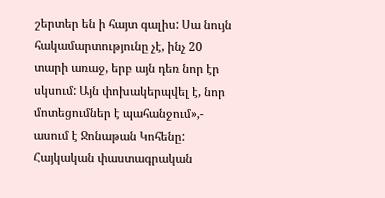շերտեր են ի հայտ գալիս: Սա նույն հակամարտությունը չէ, ինչ 20 տարի առաջ, երբ այն դեռ նոր էր սկսում: Այն փոխակերպվել է, նոր մոտեցումներ է պահանջում»,- ասում է Ջոնաթան Կոհենը: Հայկական փաստագրական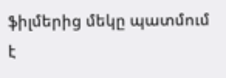ֆիլմերից մեկը պատմում է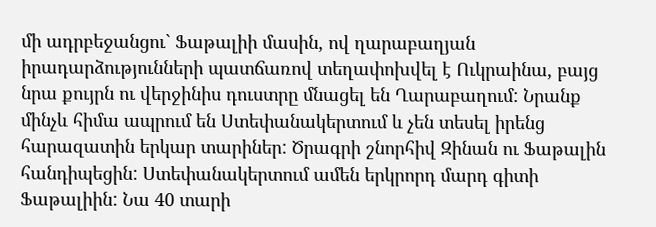մի ադրբեջանցու` Ֆաթալիի մասին, ով ղարաբաղյան իրադարձությունների պատճառով տեղափոխվել է Ուկրաինա, բայց նրա քույրն ու վերջինիս դուստրը մնացել են Ղարաբաղում: Նրանք մինչև հիմա ապրում են Ստեփանակերտում և չեն տեսել իրենց հարազատին երկար տարիներ: Ծրագրի շնորհիվ Զինան ու Ֆաթալին հանդիպեցին: Ստեփանակերտում ամեն երկրորդ մարդ գիտի Ֆաթալիին: Նա 40 տարի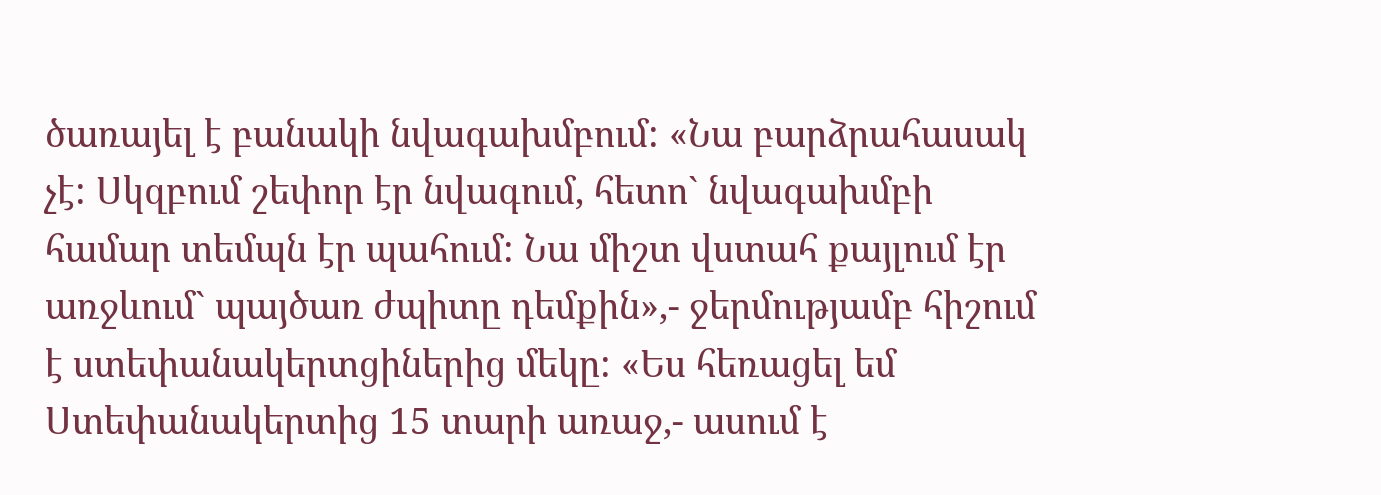ծառայել է բանակի նվագախմբում: «Նա բարձրահասակ չէ: Սկզբում շեփոր էր նվագում, հետո` նվագախմբի համար տեմպն էր պահում: Նա միշտ վստահ քայլում էր առջևում` պայծառ ժպիտը դեմքին»,- ջերմությամբ հիշում է ստեփանակերտցիներից մեկը: «Ես հեռացել եմ Ստեփանակերտից 15 տարի առաջ,- ասում է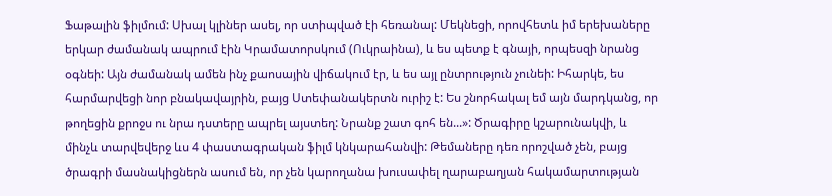Ֆաթալին ֆիլմում: Սխալ կլիներ ասել, որ ստիպված էի հեռանալ: Մեկնեցի, որովհետև իմ երեխաները երկար ժամանակ ապրում էին Կրամատորսկում (Ուկրաինա), և ես պետք է գնայի, որպեսզի նրանց օգնեի: Այն ժամանակ ամեն ինչ քաոսային վիճակում էր, և ես այլ ընտրություն չունեի: Իհարկե, ես հարմարվեցի նոր բնակավայրին, բայց Ստեփանակերտն ուրիշ է: Ես շնորհակալ եմ այն մարդկանց, որ թողեցին քրոջս ու նրա դստերը ապրել այստեղ: Նրանք շատ գոհ են...»: Ծրագիրը կշարունակվի, և մինչև տարվեվերջ ևս 4 փաստագրական ֆիլմ կնկարահանվի: Թեմաները դեռ որոշված չեն, բայց ծրագրի մասնակիցներն ասում են, որ չեն կարողանա խուսափել ղարաբաղյան հակամարտության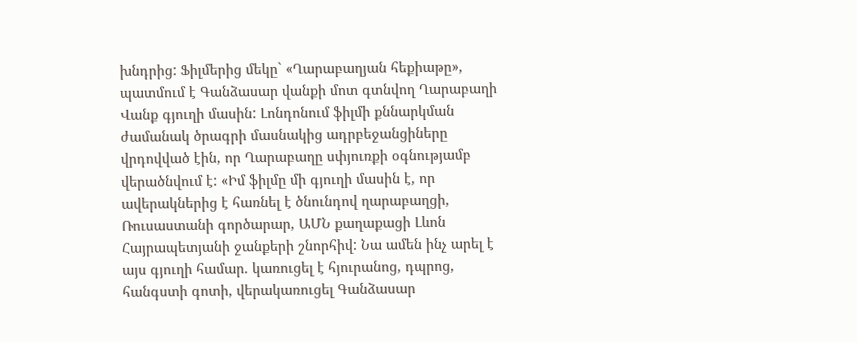խնդրից: Ֆիլմերից մեկը` «Ղարաբաղյան հեքիաթը», պատմում է Գանձասար վանքի մոտ գտնվող Ղարաբաղի Վանք գյուղի մասին: Լոնդոնում ֆիլմի քննարկման ժամանակ ծրագրի մասնակից ադրբեջանցիները վրդովված էին, որ Ղարաբաղը սփյուռքի օգնությամբ վերածնվում է: «Իմ ֆիլմը մի գյուղի մասին է, որ ավերակներից է հառնել է ծնունդով ղարաբաղցի, Ռուսաստանի գործարար, ԱՄՆ քաղաքացի Լևոն Հայրապետյանի ջանքերի շնորհիվ: Նա ամեն ինչ արել է այս գյուղի համար. կառուցել է հյուրանոց, դպրոց, հանգստի գոտի, վերակառուցել Գանձասար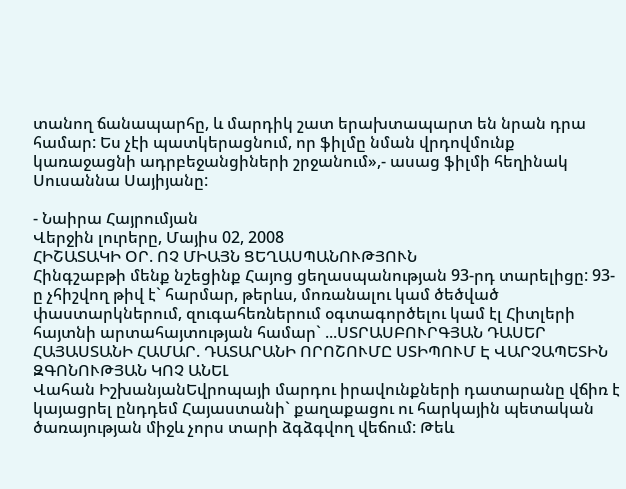տանող ճանապարհը, և մարդիկ շատ երախտապարտ են նրան դրա համար: Ես չէի պատկերացնում, որ ֆիլմը նման վրդովմունք կառաջացնի ադրբեջանցիների շրջանում»,- ասաց ֆիլմի հեղինակ Սուսաննա Սայիյանը:

- Նաիրա Հայրումյան
Վերջին լուրերը, Մայիս 02, 2008
ՀԻՇԱՏԱԿԻ ՕՐ. ՈՉ ՄԻԱՅՆ ՑԵՂԱՍՊԱՆՈՒԹՅՈՒՆ
Հինգշաբթի մենք նշեցինք Հայոց ցեղասպանության 93-րդ տարելիցը: 93-ը չհիշվող թիվ է` հարմար, թերևս, մոռանալու կամ ծեծված փաստարկներում, զուգահեռներում օգտագործելու կամ էլ Հիտլերի հայտնի արտահայտության համար` ...ՍՏՐԱՍԲՈՒՐԳՅԱՆ ԴԱՍԵՐ ՀԱՅԱՍՏԱՆԻ ՀԱՄԱՐ. ԴԱՏԱՐԱՆԻ ՈՐՈՇՈՒՄԸ ՍՏԻՊՈՒՄ Է ՎԱՐՉԱՊԵՏԻՆ ԶԳՈՆՈՒԹՅԱՆ ԿՈՉ ԱՆԵԼ
Վահան ԻշխանյանԵվրոպայի մարդու իրավունքների դատարանը վճիռ է կայացրել ընդդեմ Հայաստանի` քաղաքացու ու հարկային պետական ծառայության միջև չորս տարի ձգձգվող վեճում: Թեև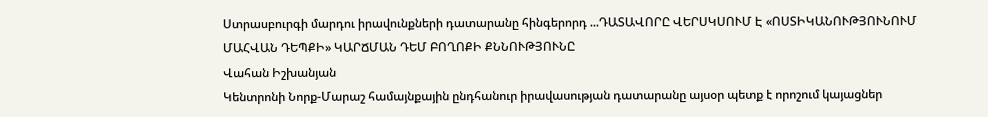Ստրասբուրգի մարդու իրավունքների դատարանը հինգերորդ ...ԴԱՏԱՎՈՐԸ ՎԵՐՍԿՍՈՒՄ Է «ՈՍՏԻԿԱՆՈՒԹՅՈՒՆՈՒՄ ՄԱՀՎԱՆ ԴԵՊՔԻ» ԿԱՐՃՄԱՆ ԴԵՄ ԲՈՂՈՔԻ ՔՆՆՈՒԹՅՈՒՆԸ
Վահան Իշխանյան
Կենտրոնի Նորք-Մարաշ համայնքային ընդհանուր իրավասության դատարանը այսօր պետք է որոշում կայացներ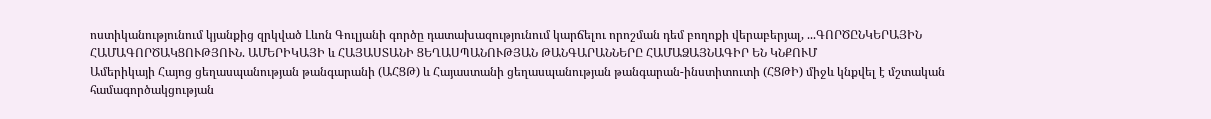ոստիկանությունում կյանքից զրկված Լևոն Գուլյանի գործը դատախազությունում կարճելու որոշման դեմ բողոքի վերաբերյալ, ...ԳՈՐԾԸՆԿԵՐԱՅԻՆ ՀԱՄԱԳՈՐԾԱԿՑՈՒԹՅՈՒՆ. ԱՄԵՐԻԿԱՅԻ և ՀԱՅԱՍՏԱՆԻ ՑԵՂԱՍՊԱՆՈՒԹՅԱՆ ԹԱՆԳԱՐԱՆՆԵՐԸ ՀԱՄԱՁԱՅՆԱԳԻՐ ԵՆ ԿՆՔՈՒՄ
Ամերիկայի Հայոց ցեղասպանության թանգարանի (ԱՀՑԹ) և Հայաստանի ցեղասպանության թանգարան-ինստիտուտի (ՀՑԹԻ) միջև կնքվել է մշտական համագործակցության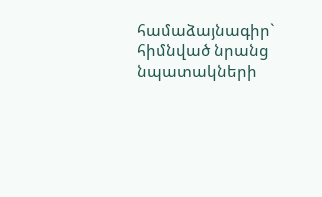համաձայնագիր` հիմնված նրանց նպատակների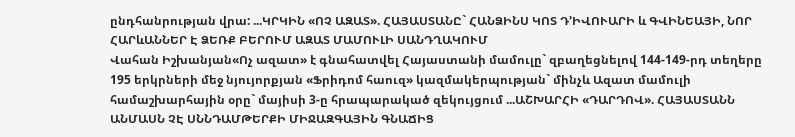ընդհանրության վրա: ...ԿՐԿԻՆ «ՈՉ ԱԶԱՏ». ՀԱՅԱՍՏԱՆԸ` ՀԱՆՁԻՆՍ ԿՈՏ Դ’ԻՎՈՒԱՐԻ և ԳՎԻՆԵԱՅԻ, ՆՈՐ ՀԱՐևԱՆՆԵՐ Է ՁԵՌՔ ԲԵՐՈՒՄ ԱԶԱՏ ՄԱՄՈՒԼԻ ՍԱՆԴՂԱԿՈՒՄ
Վահան Իշխանյան«Ոչ ազատ» է գնահատվել Հայաստանի մամուլը` զբաղեցնելով 144-149-րդ տեղերը 195 երկրների մեջ նյույորքյան «Ֆրիդոմ հաուզ» կազմակերպության` մինչև Ազատ մամուլի համաշխարհային օրը` մայիսի 3-ը հրապարակած զեկույցում ...ԱՇԽԱՐՀԻ «ԴԱՐԴՈՎ». ՀԱՅԱՍՏԱՆՆ ԱՆՄԱՍՆ ՉԷ ՍՆՆԴԱՄԹԵՐՔԻ ՄԻՋԱԶԳԱՅԻՆ ԳՆԱՃԻՑ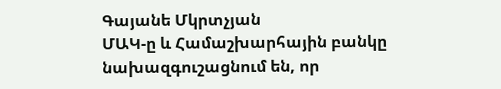Գայանե Մկրտչյան
ՄԱԿ-ը և Համաշխարհային բանկը նախազգուշացնում են, որ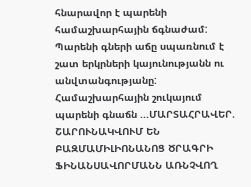հնարավոր է պարենի համաշխարհային ճգնաժամ: Պարենի գների աճը սպառնում է շատ երկրների կայունությանն ու անվտանգությանը: Համաշխարհային շուկայում պարենի գնաճն ...ՄԱՐՏԱՀՐԱՎԵՐ. ՇԱՐՈՒՆԱԿՎՈՒՄ ԵՆ ԲԱԶՄԱՄԻԼԻՈՆԱՆՈՑ ԾՐԱԳՐԻ ՖԻՆԱՆՍԱՎՈՐՄԱՆՆ ԱՌՆՉՎՈՂ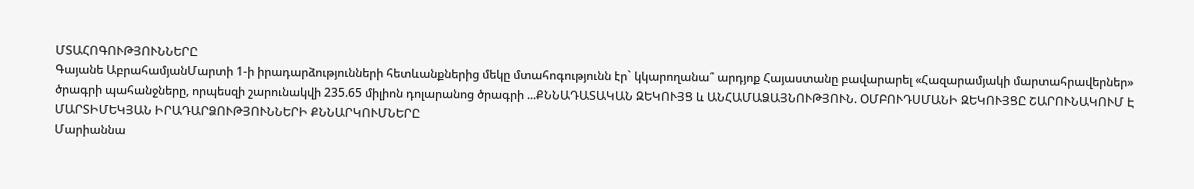ՄՏԱՀՈԳՈՒԹՅՈՒՆՆԵՐԸ
Գայանե ԱբրահամյանՄարտի 1-ի իրադարձությունների հետևանքներից մեկը մտահոգությունն էր` կկարողանա՞ արդյոք Հայաստանը բավարարել «Հազարամյակի մարտահրավերներ» ծրագրի պահանջները, որպեսզի շարունակվի 235.65 միլիոն դոլարանոց ծրագրի ...ՔՆՆԱԴԱՏԱԿԱՆ ԶԵԿՈՒՅՑ և ԱՆՀԱՄԱՁԱՅՆՈՒԹՅՈՒՆ. ՕՄԲՈՒԴՍՄԱՆԻ ԶԵԿՈՒՅՑԸ ՇԱՐՈՒՆԱԿՈՒՄ Է ՄԱՐՏԻՄԵԿՅԱՆ ԻՐԱԴԱՐՁՈՒԹՅՈՒՆՆԵՐԻ ՔՆՆԱՐԿՈՒՄՆԵՐԸ
Մարիաննա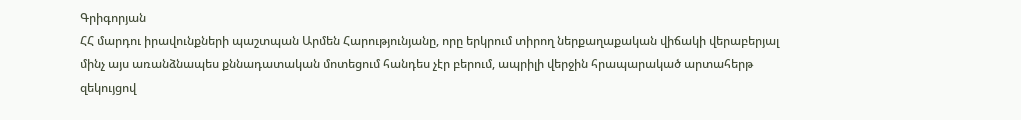Գրիգորյան
ՀՀ մարդու իրավունքների պաշտպան Արմեն Հարությունյանը, որը երկրում տիրող ներքաղաքական վիճակի վերաբերյալ մինչ այս առանձնապես քննադատական մոտեցում հանդես չէր բերում, ապրիլի վերջին հրապարակած արտահերթ զեկույցով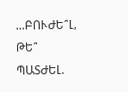...ԲՈՒԺԵ՞Լ, ԹԵ՞ ՊԱՏԺԵԼ.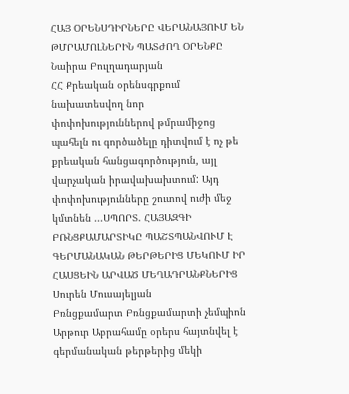ՀԱՅ ՕՐԵՆՍԴԻՐՆԵՐԸ ՎԵՐԱՆԱՅՈՒՄ ԵՆ ԹՄՐԱՄՈԼՆԵՐԻՆ ՊԱՏԺՈՂ ՕՐԵՆՔԸ
Նաիրա Բուլղադարյան
ՀՀ Քրեական օրենսգրքում նախատեսվող նոր փոփոխություններով թմրամիջոց պահելն ու գործածելը դիտվում է ոչ թե քրեական հանցագործություն, այլ վարչական իրավախախտում: Այդ փոփոխությունները շուտով ուժի մեջ կմտնեն ...ՍՊՈՐՏ. ՀԱՅԱԶԳԻ ԲՌՆՑՔԱՄԱՐՏԻԿԸ ՊԱՇՏՊԱՆՎՈՒՄ Է ԳԵՐՄԱՆԱԿԱՆ ԹԵՐԹԵՐԻՑ ՄԵԿՈՒՄ ԻՐ ՀԱՍՑԵԻՆ ԱՐՎԱԾ ՄԵՂԱԴՐԱՆՔՆԵՐԻՑ
Սուրեն Մուսայելյան
Բռնցքամարտ Բռնցքամարտի չեմպիոն Արթուր Աբրահամը օրերս հայտնվել է գերմանական թերթերից մեկի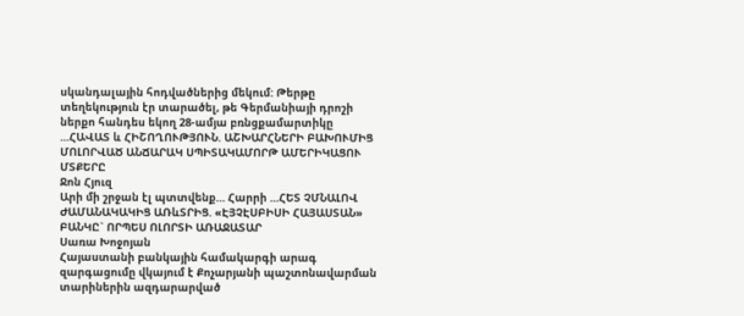սկանդալային հոդվածներից մեկում: Թերթը տեղեկություն էր տարածել, թե Գերմանիայի դրոշի ներքո հանդես եկող 28-ամյա բռնցքամարտիկը ...ՀԱՎԱՏ և ՀԻՇՈՂՈՒԹՅՈՒՆ. ԱՇԽԱՐՀՆԵՐԻ ԲԱԽՈՒՄԻՑ ՄՈԼՈՐՎԱԾ ԱՆՃԱՐԱԿ ՍՊԻՏԱԿԱՄՈՐԹ ԱՄԵՐԻԿԱՑՈՒ ՄՏՔԵՐԸ
Ջոն Հյուզ
Արի մի շրջան էլ պտտվենք… Հարրի ...ՀԵՏ ՉՄՆԱԼՈՎ ԺԱՄԱՆԱԿԱԿԻՑ ԱՌևՏՐԻՑ. «ԷՅՉԷՍԲԻՍԻ ՀԱՅԱՍՏԱՆ» ԲԱՆԿԸ` ՈՐՊԵՍ ՈԼՈՐՏԻ ԱՌԱՋԱՏԱՐ
Սառա Խոջոյան
Հայաստանի բանկային համակարգի արագ զարգացումը վկայում է Քոչարյանի պաշտոնավարման տարիներին ազդարարված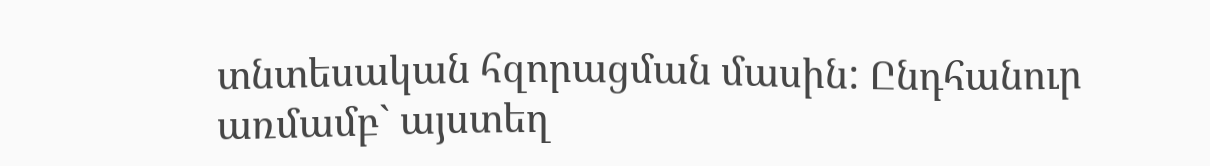տնտեսական հզորացման մասին: Ընդհանուր առմամբ` այստեղ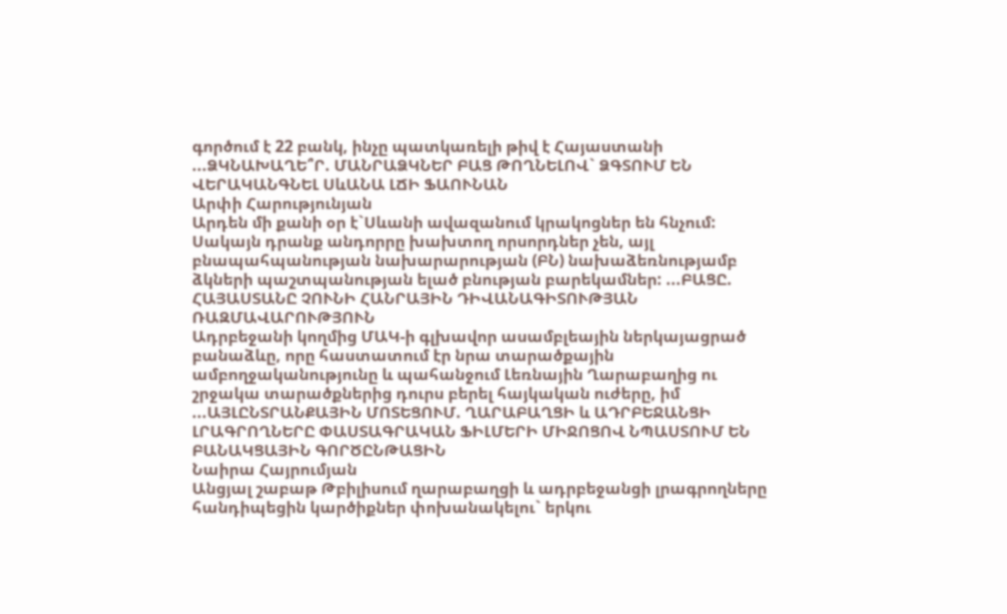գործում է 22 բանկ, ինչը պատկառելի թիվ է Հայաստանի ...ՁԿՆԱԽԱՂԵ՞Ր. ՄԱՆՐԱՁԿՆԵՐ ԲԱՑ ԹՈՂՆԵԼՈՎ` ՁԳՏՈՒՄ ԵՆ ՎԵՐԱԿԱՆԳՆԵԼ ՍևԱՆԱ ԼՃԻ ՖԱՈՒՆԱՆ
Արփի Հարությունյան
Արդեն մի քանի օր է`Սևանի ավազանում կրակոցներ են հնչում: Սակայն դրանք անդորրը խախտող որսորդներ չեն, այլ բնապահպանության նախարարության (ԲՆ) նախաձեռնությամբ ձկների պաշտպանության ելած բնության բարեկամներ: ...ԲԱՑԸ. ՀԱՅԱՍՏԱՆԸ ՉՈՒՆԻ ՀԱՆՐԱՅԻՆ ԴԻՎԱՆԱԳԻՏՈՒԹՅԱՆ ՌԱԶՄԱՎԱՐՈՒԹՅՈՒՆ
Ադրբեջանի կողմից ՄԱԿ-ի գլխավոր ասամբլեային ներկայացրած բանաձևը, որը հաստատում էր նրա տարածքային ամբողջականությունը և պահանջում Լեռնային Ղարաբաղից ու շրջակա տարածքներից դուրս բերել հայկական ուժերը, իմ ...ԱՅԼԸՆՏՐԱՆՔԱՅԻՆ ՄՈՏԵՑՈՒՄ. ՂԱՐԱԲԱՂՑԻ և ԱԴՐԲԵՋԱՆՑԻ ԼՐԱԳՐՈՂՆԵՐԸ ՓԱՍՏԱԳՐԱԿԱՆ ՖԻԼՄԵՐԻ ՄԻՋՈՑՈՎ ՆՊԱՍՏՈՒՄ ԵՆ ԲԱՆԱԿՑԱՅԻՆ ԳՈՐԾԸՆԹԱՑԻՆ
Նաիրա Հայրումյան
Անցյալ շաբաթ Թբիլիսում ղարաբաղցի և ադրբեջանցի լրագրողները հանդիպեցին կարծիքներ փոխանակելու` երկու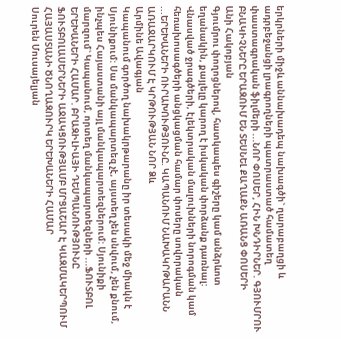երկրների միջև աննախադեպ նախագծի` ղարաբաղցի և ադրբեջանցի լրագրողների պատրաստած համատեղ փաստագրական ֆիլմերի ...ՆՈՐ ՓՈՍԵՐ, ՀԻՆ ԽՆԴԻՐՆԵՐ. ԳՅՈՒՄՐՈՒ ԲՆԱԿԻՉՆԵՐԸ ԵՐԱԶՈՒՄ ԵՆ ՏԵՍՆԵԼ ՔԱՂԱՔՆ ԱՌԱՆՑ ՓՈՍԵՐԻ
Անի Հակոբյան
Գյումրու փողոցներով, հատկապես գիշերը կամ անձրևոտ եղանակին, քայլելը կարող է իսկական փորձանք դառնալ: Վնասված ջրագծերի, էլեկտրական մալուխների նորոգման կամ հեռախոսագծերի անցկացման համար փոսերը սովորական ...ԵՐԵԽԱՆԵՐԻ ՈՒՐԱԽՈՒԹՅՈՒՆԸ. ԿԱՊԱՆՈՒՄ ՆԱԽԱԿՐԹԱՐԱՆՆ ԱՌԱՋԱՐԿՈՒՄ Է ԿՐԹՈՒԹՅԱՆ ՆՈՐ Ձև
Արմինե Ավագյան
Կապանում գործող նախակրթարանը իր տեսակի մեջ միակն է Սյունիքում: Սա մանկապարտեզ չէ, այստեղ չեն սնվում, չեն քնում, ինչպես Հայաստանի այլ մանկապարտեզներում: Սյունիքի մարզում` Կապանում, որտեղ մանկապարտեզների ...ՖՈՒՏԲՈԼ ԵՐԵԽԱՆԵՐԻ ՀԱՄԱՐ. ԲՐԱԶԻԼԻԱՅԻ ԴԵՍՊԱՆՈՒԹՅՈՒՆԸ ՖՈՒՏԲՈԼԱՍԵՐՆԵՐԻ ԱՋԱԿՑՈՒԹՅԱՄԲ ՄՐՑԱՇԱՐ Է ԿԱԶՄԱԿԵՐՊՈՒՄ ՀԱՅԱՍՏԱՆԻ ԾՆՈՂԱԶՈՒՐԿ ԵՐԵԽԱՆԵՐԻ ՀԱՄԱՐ
Սուրեն Մուսայելյան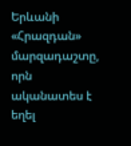Երևանի «Հրազդան» մարզադաշտը, որն ականատես է եղել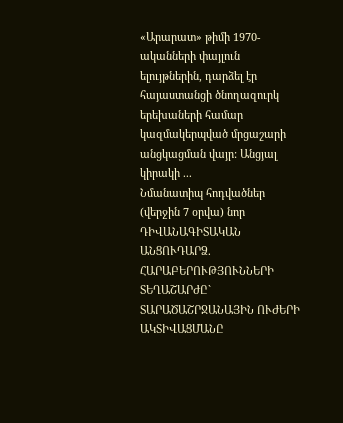«Արարատ» թիմի 1970-ականների փայլուն ելույթներին, դարձել էր հայաստանցի ծնողազուրկ երեխաների համար կազմակերպված մրցաշարի անցկացման վայր: Անցյալ կիրակի ...
Նմանատիպ հոդվածներ (վերջին 7 օրվա) նոր
ԴԻՎԱՆԱԳԻՏԱԿԱՆ ԱՆՑՈՒԴԱՐՁ. ՀԱՐԱԲԵՐՈՒԹՅՈՒՆՆԵՐԻ ՏԵՂԱՇԱՐԺԸ` ՏԱՐԱԾԱՇՐՋԱՆԱՅԻՆ ՈՒԺԵՐԻ ԱԿՏԻՎԱՑՄԱՆԸ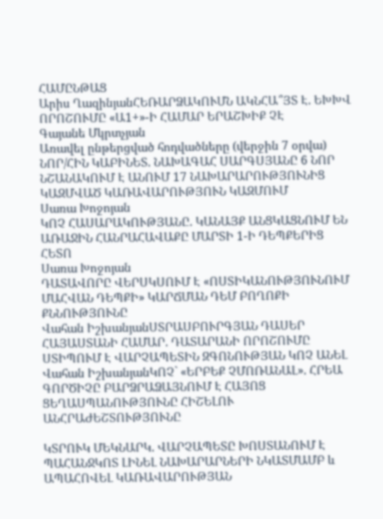ՀԱՄԸՆԹԱՑ
Արիս ՂազինյանՀԵՌԱՐՁԱԿՈՒՄՆ ԱԿՆՀԱ՞ՅՏ Է. ԵԽԽՎ ՈՐՈՇՈՒՄԸ «Ա1+»-Ի ՀԱՄԱՐ ԵՐԱՇԽԻՔ ՉԷ
Գայանե Մկրտչյան
Առավել ընթերցված հոդվածները (վերջին 7 օրվա)
ՆՈՐ/ՀԻՆ ԿԱԲԻՆԵՏ. ՆԱԽԱԳԱՀ ՍԱՐԳՍՅԱՆԸ 6 ՆՈՐ ՆՇԱՆԱԿՈՒՄ Է ԱՆՈՒՄ 17 ՆԱԽԱՐԱՐՈՒԹՅՈՒՆԻՑ ԿԱԶՄՎԱԾ ԿԱՌԱՎԱՐՈՒԹՅՈՒՆ ԿԱԶՄՈՒՄ
Սառա Խոջոյան
ԿՈՉ ՀԱՍԱՐԱԿՈՒԹՅԱՆԸ. ԿԱՆԱՅՔ ԱՆՑԿԱՑՆՈՒՄ ԵՆ ԱՌԱՋԻՆ ՀԱՆՐԱՀԱՎԱՔԸ ՄԱՐՏԻ 1-Ի ԴԵՊՔԵՐԻՑ ՀԵՏՈ
Սառա Խոջոյան
ԴԱՏԱՎՈՐԸ ՎԵՐՍԿՍՈՒՄ Է «ՈՍՏԻԿԱՆՈՒԹՅՈՒՆՈՒՄ ՄԱՀՎԱՆ ԴԵՊՔԻ» ԿԱՐՃՄԱՆ ԴԵՄ ԲՈՂՈՔԻ ՔՆՆՈՒԹՅՈՒՆԸ
Վահան ԻշխանյանՍՏՐԱՍԲՈՒՐԳՅԱՆ ԴԱՍԵՐ ՀԱՅԱՍՏԱՆԻ ՀԱՄԱՐ. ԴԱՏԱՐԱՆԻ ՈՐՈՇՈՒՄԸ ՍՏԻՊՈՒՄ Է ՎԱՐՉԱՊԵՏԻՆ ԶԳՈՆՈՒԹՅԱՆ ԿՈՉ ԱՆԵԼ
Վահան ԻշխանյանԿՈՉ` «ԵՐԲԵՔ ՉՄՈՌԱՆԱԼ». ՀՐԵԱ ԳՈՐԾԻՉԸ ԲԱՐՁՐԱՁԱՅՆՈՒՄ Է ՀԱՅՈՑ ՑԵՂԱՍՊԱՆՈՒԹՅՈՒՆԸ ՀԻՇԵԼՈՒ ԱՆՀՐԱԺԵՇՏՈՒԹՅՈՒՆԸ

ԿՏՐՈՒԿ ՄԵԿՆԱՐԿ. ՎԱՐՉԱՊԵՏԸ ԽՈՍՏԱՆՈՒՄ Է ՊԱՀԱՆՋԿՈՏ ԼԻՆԵԼ ՆԱԽԱՐԱՐՆԵՐԻ ՆԿԱՏՄԱՄԲ և ԱՊԱՀՈՎԵԼ ԿԱՌԱՎԱՐՈՒԹՅԱՆ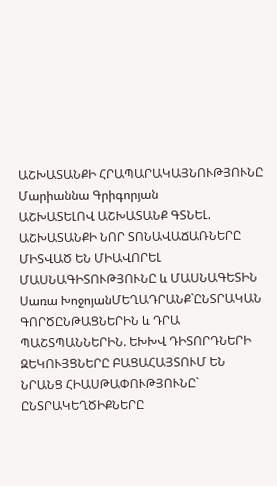ԱՇԽԱՏԱՆՔԻ ՀՐԱՊԱՐԱԿԱՅՆՈՒԹՅՈՒՆԸ
Մարիաննա Գրիգորյան
ԱՇԽԱՏԵԼՈՎ ԱՇԽԱՏԱՆՔ ԳՏՆԵԼ. ԱՇԽԱՏԱՆՔԻ ՆՈՐ ՏՈՆԱՎԱՃԱՌՆԵՐԸ ՄԻՏՎԱԾ ԵՆ ՄԻԱՎՈՐԵԼ ՄԱՍՆԱԳԻՏՈՒԹՅՈՒՆԸ և ՄԱՍՆԱԳԵՏԻՆ
Սառա ԽոջոյանՄԵՂԱԴՐԱՆՔ`ԸՆՏՐԱԿԱՆ ԳՈՐԾԸՆԹԱՑՆԵՐԻՆ և ԴՐԱ ՊԱՇՏՊԱՆՆԵՐԻՆ. ԵԽԽՎ ԴԻՏՈՐԴՆԵՐԻ ԶԵԿՈՒՅՑՆԵՐԸ ԲԱՑԱՀԱՅՏՈՒՄ ԵՆ ՆՐԱՆՑ ՀԻԱՍԹԱՓՈՒԹՅՈՒՆԸ` ԸՆՏՐԱԿԵՂԾԻՔՆԵՐԸ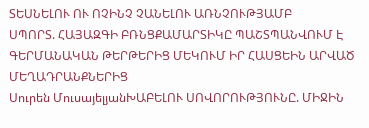ՏԵՍՆԵԼՈՒ ՈՒ ՈՉԻՆՉ ՉԱՆԵԼՈՒ ԱՌՆՉՈՒԹՅԱՄԲ
ՍՊՈՐՏ. ՀԱՅԱԶԳԻ ԲՌՆՑՔԱՄԱՐՏԻԿԸ ՊԱՇՏՊԱՆՎՈՒՄ Է ԳԵՐՄԱՆԱԿԱՆ ԹԵՐԹԵՐԻՑ ՄԵԿՈՒՄ ԻՐ ՀԱՍՑԵԻՆ ԱՐՎԱԾ ՄԵՂԱԴՐԱՆՔՆԵՐԻՑ
Սուրեն ՄուսայելյանԽԱԲԵԼՈՒ ՍՈՎՈՐՈՒԹՅՈՒՆԸ. ՄԻՋԻՆ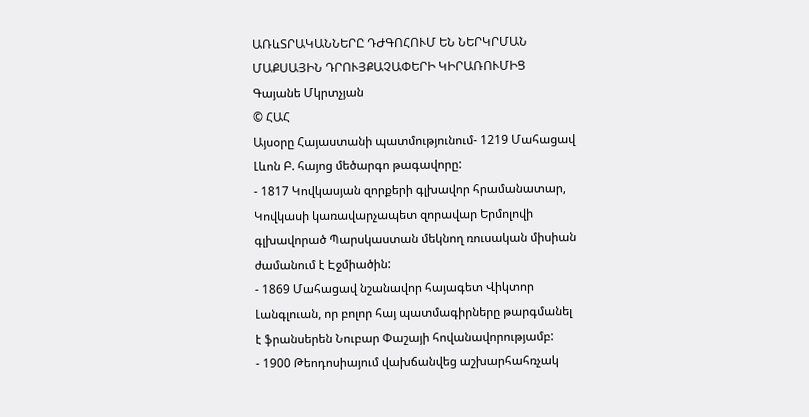ԱՌևՏՐԱԿԱՆՆԵՐԸ ԴԺԳՈՀՈՒՄ ԵՆ ՆԵՐԿՐՄԱՆ ՄԱՔՍԱՅԻՆ ԴՐՈՒՅՔԱՉԱՓԵՐԻ ԿԻՐԱՌՈՒՄԻՑ
Գայանե Մկրտչյան
© ՀԱՀ
Այսօրը Հայաստանի պատմությունում- 1219 Մահացավ Լևոն Բ. հայոց մեծարգո թագավորը:
- 1817 Կովկասյան զորքերի գլխավոր հրամանատար, Կովկասի կառավարչապետ զորավար Երմոլովի գլխավորած Պարսկաստան մեկնող ռուսական միսիան ժամանում է Էջմիածին:
- 1869 Մահացավ նշանավոր հայագետ Վիկտոր Լանգլուան, որ բոլոր հայ պատմագիրները թարգմանել է ֆրանսերեն Նուբար Փաշայի հովանավորությամբ:
- 1900 Թեոդոսիայում վախճանվեց աշխարհահռչակ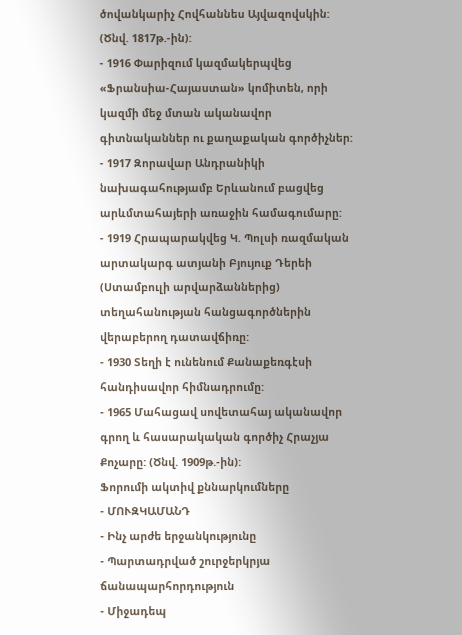ծովանկարիչ Հովհաննես Այվազովսկին: (Ծնվ. 1817թ.-ին):
- 1916 Փարիզում կազմակերպվեց «Ֆրանսիա-Հայաստան» կոմիտեն, որի կազմի մեջ մտան ականավոր գիտնականներ ու քաղաքական գործիչներ:
- 1917 Զորավար Անդրանիկի նախագահությամբ Երևանում բացվեց արևմտահայերի առաջին համագումարը:
- 1919 Հրապարակվեց Կ. Պոլսի ռազմական արտակարգ ատյանի Բյույուք Դերեի (Ստամբուլի արվարձաններից) տեղահանության հանցագործներին վերաբերող դատավճիռը:
- 1930 Տեղի է ունենում Քանաքեռգէսի հանդիսավոր հիմնադրումը:
- 1965 Մահացավ սովետահայ ականավոր գրող և հասարակական գործիչ Հրաչյա Քոչարը: (Ծնվ. 1909թ.-ին):
Ֆորումի ակտիվ քննարկումները
- ՄՈՒԶԿԱՄԱՆԴ
- Ինչ արժե երջանկությունը
- Պարտադրված շուրջերկրյա ճանապարհորդություն
- Միջադեպ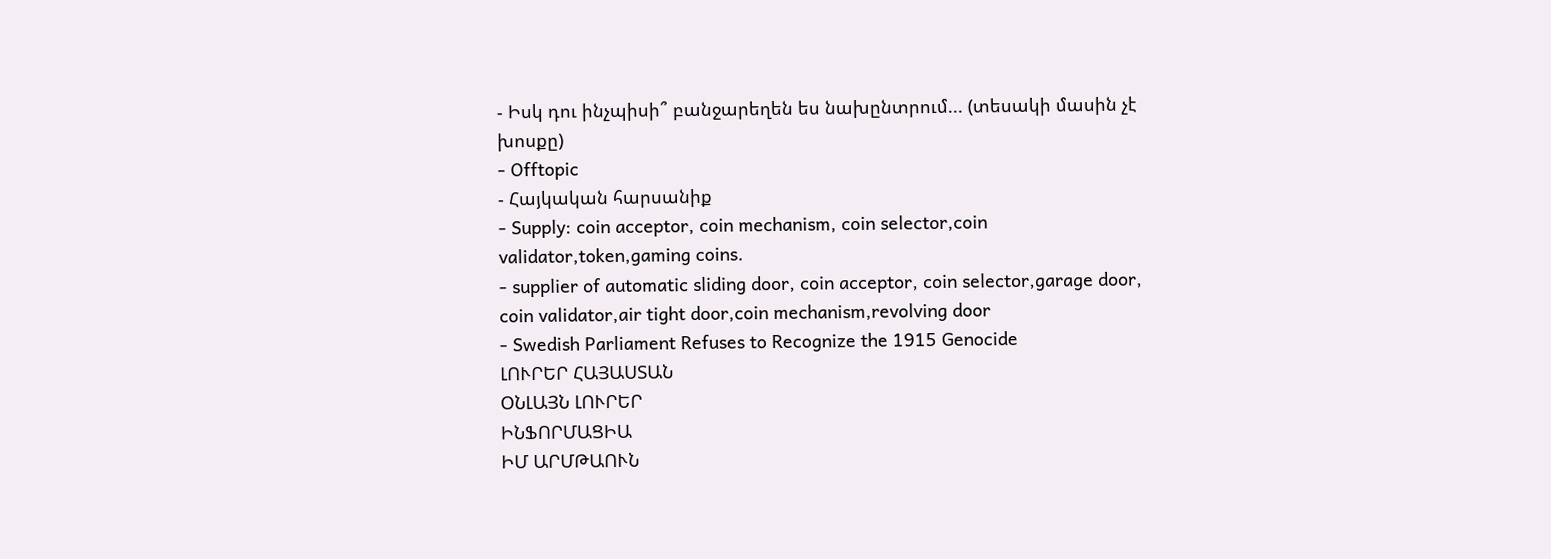- Իսկ դու ինչպիսի՞ բանջարեղեն ես նախընտրում... (տեսակի մասին չէ խոսքը)
- Offtopic
- Հայկական հարսանիք
- Supply: coin acceptor, coin mechanism, coin selector,coin validator,token,gaming coins.
- supplier of automatic sliding door, coin acceptor, coin selector,garage door, coin validator,air tight door,coin mechanism,revolving door
- Swedish Parliament Refuses to Recognize the 1915 Genocide
ԼՈՒՐԵՐ ՀԱՅԱՍՏԱՆ
ՕՆԼԱՅՆ ԼՈՒՐԵՐ
ԻՆՖՈՐՄԱՑԻԱ
ԻՄ ԱՐՄԹԱՈՒՆ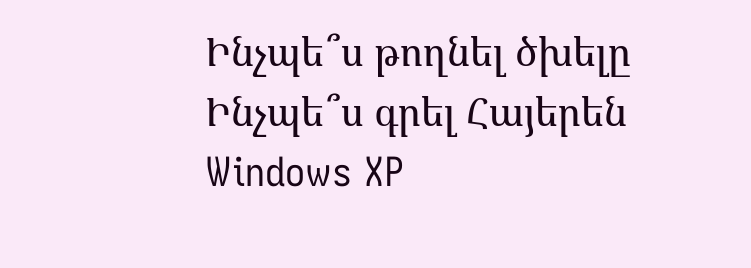Ինչպե՞ս թողնել ծխելը
Ինչպե՞ս գրել Հայերեն Windows XP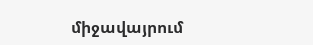միջավայրում